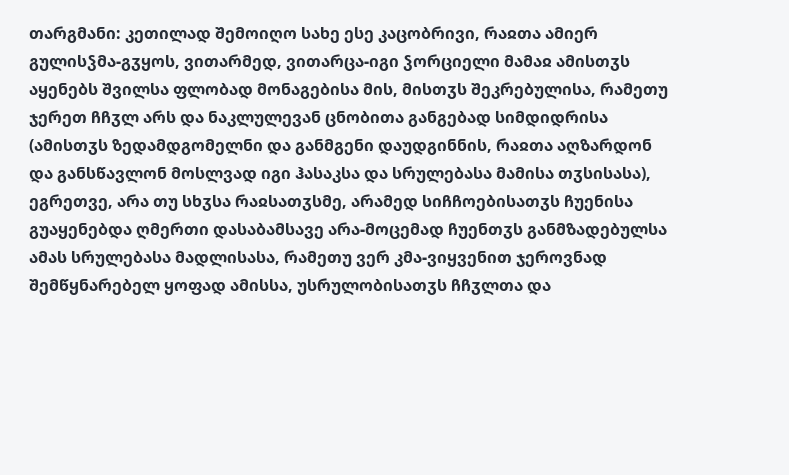თარგმანი: კეთილად შემოიღო სახე ესე კაცობრივი, რაჲთა ამიერ გულისჴმა-გჳყოს, ვითარმედ, ვითარცა-იგი ჴორციელი მამაჲ ამისთჳს აყენებს შვილსა ფლობად მონაგებისა მის, მისთჳს შეკრებულისა, რამეთუ ჯერეთ ჩჩჳლ არს და ნაკლულევან ცნობითა განგებად სიმდიდრისა (ამისთჳს ზედამდგომელნი და განმგენი დაუდგინნის, რაჲთა აღზარდონ და განსწავლონ მოსლვად იგი ჰასაკსა და სრულებასა მამისა თჳსისასა), ეგრეთვე, არა თუ სხჳსა რაჲსათჳსმე, არამედ სიჩჩოებისათჳს ჩუენისა გუაყენებდა ღმერთი დასაბამსავე არა-მოცემად ჩუენთჳს განმზადებულსა ამას სრულებასა მადლისასა, რამეთუ ვერ კმა-ვიყვენით ჯეროვნად შემწყნარებელ ყოფად ამისსა, უსრულობისათჳს ჩჩჳლთა და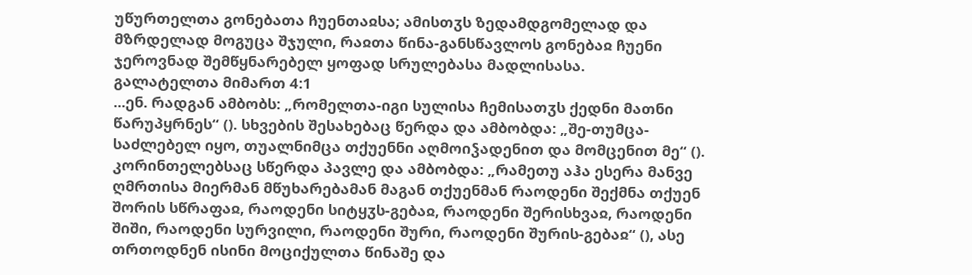უწურთელთა გონებათა ჩუენთაჲსა; ამისთჳს ზედამდგომელად და მზრდელად მოგუცა შჯული, რაჲთა წინა-განსწავლოს გონებაჲ ჩუენი ჯეროვნად შემწყნარებელ ყოფად სრულებასა მადლისასა.
გალატელთა მიმართ 4:1
...ენ. რადგან ამბობს: „რომელთა-იგი სულისა ჩემისათჳს ქედნი მათნი წარუპყრნეს“ (). სხვების შესახებაც წერდა და ამბობდა: „შე-თუმცა-საძლებელ იყო, თუალნიმცა თქუენნი აღმოიჴადენით და მომცენით მე“ (). კორინთელებსაც სწერდა პავლე და ამბობდა: „რამეთუ აჰა ესერა მანვე ღმრთისა მიერმან მწუხარებამან მაგან თქუენმან რაოდენი შექმნა თქუენ შორის სწრაფაჲ, რაოდენი სიტყჳს-გებაჲ, რაოდენი შერისხვაჲ, რაოდენი შიში, რაოდენი სურვილი, რაოდენი შური, რაოდენი შურის-გებაჲ“ (), ასე თრთოდნენ ისინი მოციქულთა წინაშე და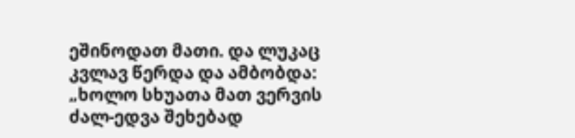ეშინოდათ მათი. და ლუკაც კვლავ წერდა და ამბობდა: „ხოლო სხუათა მათ ვერვის ძალ-ედვა შეხებად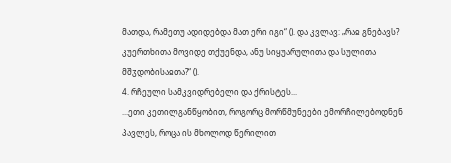მათდა, რამეთუ ადიდებდა მათ ერი იგი“ (). და კვლავ: „რაჲ გნებავს? კუერთხითა მოვიდე თქუენდა, ანუ სიყუარულითა და სულითა მშჳდობისაჲთა?“ ().
4. რჩეული სამკვიდრებელი და ქრისტეს...
...ეთი კეთილგანწყობით, როგორც მორწმუნეები ემორჩილებოდნენ პავლეს, როცა ის მხოლოდ წერილით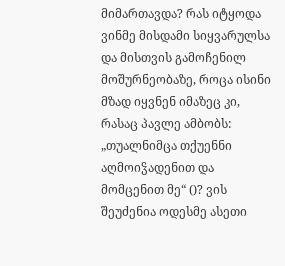მიმართავდა? რას იტყოდა ვინმე მისდამი სიყვარულსა და მისთვის გამოჩენილ მოშურნეობაზე, როცა ისინი მზად იყვნენ იმაზეც კი, რასაც პავლე ამბობს: „თუალნიმცა თქუენნი აღმოიჴადენით და მომცენით მე“ ()? ვის შეუძენია ოდესმე ასეთი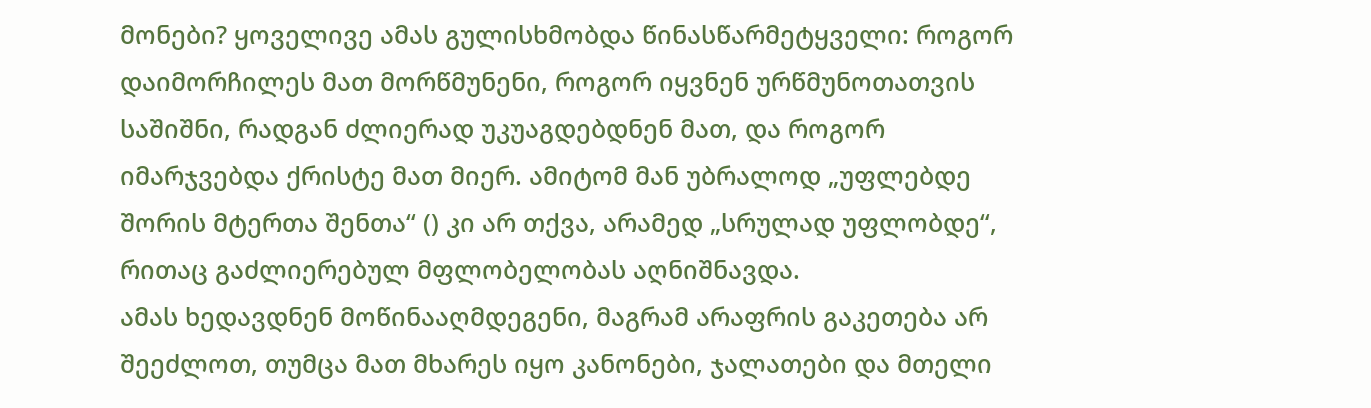მონები? ყოველივე ამას გულისხმობდა წინასწარმეტყველი: როგორ დაიმორჩილეს მათ მორწმუნენი, როგორ იყვნენ ურწმუნოთათვის საშიშნი, რადგან ძლიერად უკუაგდებდნენ მათ, და როგორ იმარჯვებდა ქრისტე მათ მიერ. ამიტომ მან უბრალოდ „უფლებდე შორის მტერთა შენთა“ () კი არ თქვა, არამედ „სრულად უფლობდე“, რითაც გაძლიერებულ მფლობელობას აღნიშნავდა.
ამას ხედავდნენ მოწინააღმდეგენი, მაგრამ არაფრის გაკეთება არ შეეძლოთ, თუმცა მათ მხარეს იყო კანონები, ჯალათები და მთელი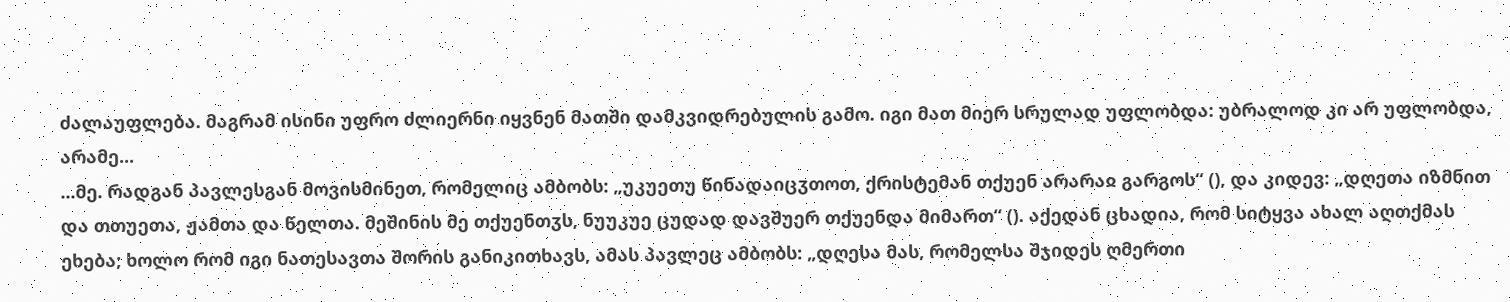ძალაუფლება. მაგრამ ისინი უფრო ძლიერნი იყვნენ მათში დამკვიდრებულის გამო. იგი მათ მიერ სრულად უფლობდა: უბრალოდ კი არ უფლობდა, არამე...
...მე. რადგან პავლესგან მოვისმინეთ, რომელიც ამბობს: „უკუეთუ წინადაიცჳთოთ, ქრისტემან თქუენ არარაჲ გარგოს“ (), და კიდევ: „დღეთა იზმნით და თთუეთა, ჟამთა და წელთა. მეშინის მე თქუენთჳს, ნუუკუე ცუდად დავშუერ თქუენდა მიმართ“ (). აქედან ცხადია, რომ სიტყვა ახალ აღთქმას ეხება; ხოლო რომ იგი ნათესავთა შორის განიკითხავს, ამას პავლეც ამბობს: „დღესა მას, რომელსა შჯიდეს ღმერთი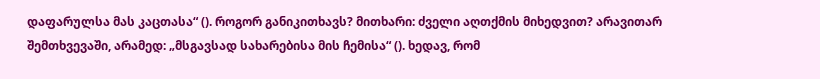დაფარულსა მას კაცთასა“ (). როგორ განიკითხავს? მითხარი: ძველი აღთქმის მიხედვით? არავითარ შემთხვევაში, არამედ: „მსგავსად სახარებისა მის ჩემისა“ (). ხედავ, რომ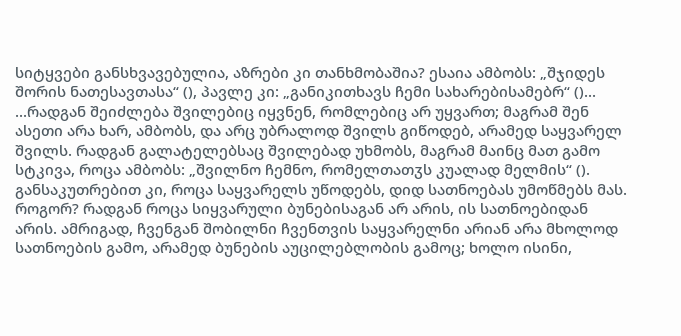სიტყვები განსხვავებულია, აზრები კი თანხმობაშია? ესაია ამბობს: „შჯიდეს შორის ნათესავთასა“ (), პავლე კი: „განიკითხავს ჩემი სახარებისამებრ“ ()...
...რადგან შეიძლება შვილებიც იყვნენ, რომლებიც არ უყვართ; მაგრამ შენ ასეთი არა ხარ, ამბობს, და არც უბრალოდ შვილს გიწოდებ, არამედ საყვარელ შვილს. რადგან გალატელებსაც შვილებად უხმობს, მაგრამ მაინც მათ გამო სტკივა, როცა ამბობს: „შვილნო ჩემნო, რომელთათჳს კუალად მელმის“ (). განსაკუთრებით კი, როცა საყვარელს უწოდებს, დიდ სათნოებას უმოწმებს მას. როგორ? რადგან როცა სიყვარული ბუნებისაგან არ არის, ის სათნოებიდან არის. ამრიგად, ჩვენგან შობილნი ჩვენთვის საყვარელნი არიან არა მხოლოდ სათნოების გამო, არამედ ბუნების აუცილებლობის გამოც; ხოლო ისინი,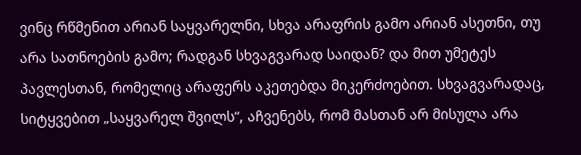ვინც რწმენით არიან საყვარელნი, სხვა არაფრის გამო არიან ასეთნი, თუ არა სათნოების გამო; რადგან სხვაგვარად საიდან? და მით უმეტეს პავლესთან, რომელიც არაფერს აკეთებდა მიკერძოებით. სხვაგვარადაც, სიტყვებით „საყვარელ შვილს“, აჩვენებს, რომ მასთან არ მისულა არა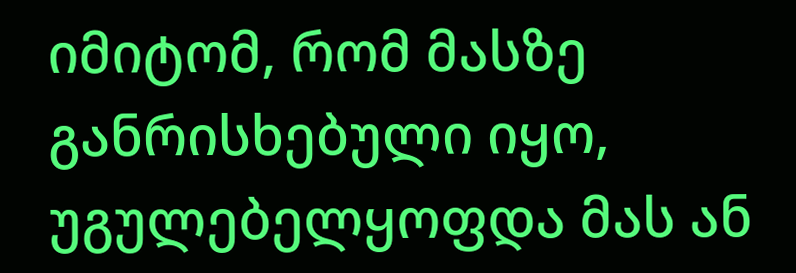იმიტომ, რომ მასზე განრისხებული იყო, უგულებელყოფდა მას ან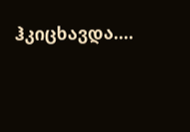ჰკიცხავდა....